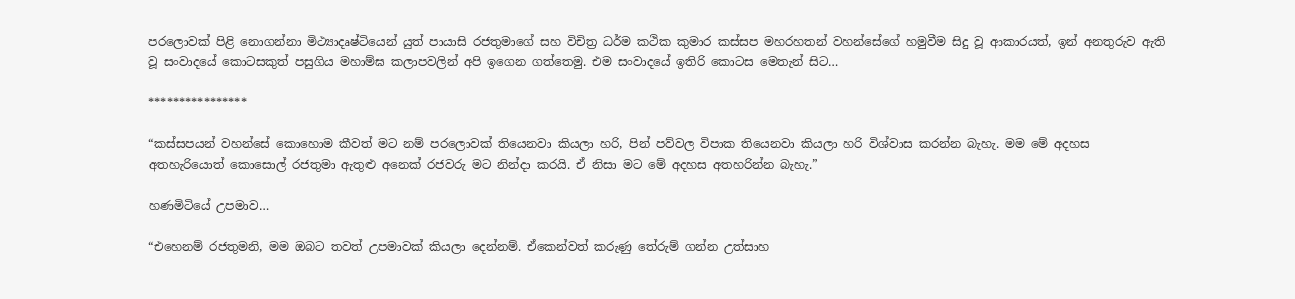පරලොවක් පිළි නොගන්නා මිථ්‍යාදෘෂ්ටියෙන් යුත් පායාසි රජතුමාගේ සහ විචිත්‍ර ධර්ම කථික කුමාර කස්සප මහරහතන් වහන්සේගේ හමුවීම සිදු වූ ආකාරයත්, ඉන් අනතුරුව ඇති වූ සංවාදයේ කොටසකුත් පසුගිය මහාම්ඝ කලාපවලින් අපි ඉගෙන ගත්තෙමු. එම සංවාදයේ ඉතිරි කොටස මෙතැන් සිට…

****************

“කස්සපයන් වහන්සේ කොහොම කීවත් මට නම් පරලොවක් තියෙනවා කියලා හරි, පින් පව්වල විපාක තියෙනවා කියලා හරි විශ්වාස කරන්න බැහැ. මම මේ අදහස අතහැරියොත් කොසොල් රජතුමා ඇතුළු අනෙක් රජවරු මට නින්දා කරයි. ඒ නිසා මට මේ අදහස අතහරින්න බැහැ.”

හණමිටියේ උපමාව…

“එහෙනම් රජතුමනි, මම ඔබට තවත් උපමාවක් කියලා දෙන්නම්. ඒකෙන්වත් කරුණු තේරුම් ගන්න උත්සාහ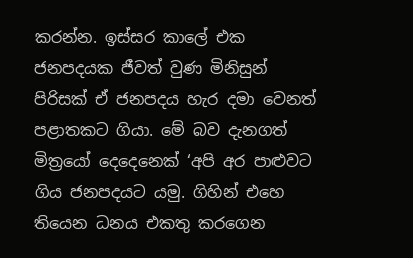කරන්න. ඉස්සර කාලේ එක ජනපදයක ජීවත් වුණ මිනිසුන් පිරිසක් ඒ ජනපදය හැර දමා වෙනත් පළාතකට ගියා. මේ බව දැනගත් මිත්‍රයෝ දෙදෙනෙක් ‘අපි අර පාළුවට ගිය ජනපදයට යමු. ගිහින් එහෙ තියෙන ධනය එකතු කරගෙන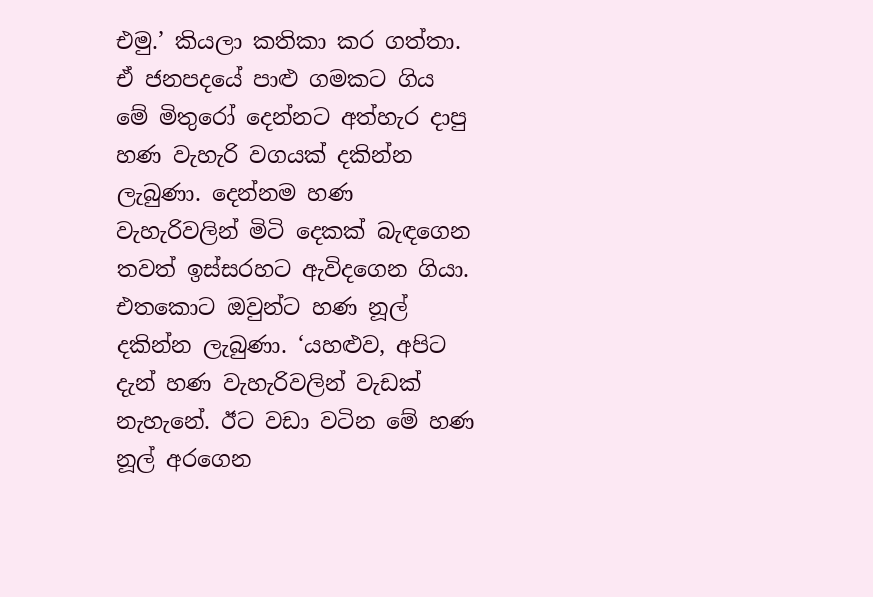එමු.’ කියලා කතිකා කර ගත්තා. ඒ ජනපදයේ පාළු ගමකට ගිය මේ මිතුරෝ දෙන්නට අත්හැර දාපු හණ වැහැරි වගයක් දකින්න ලැබුණා. දෙන්නම හණ වැහැරිවලින් මිටි දෙකක් බැඳගෙන තවත් ඉස්සරහට ඇවිදගෙන ගියා. එතකොට ඔවුන්ට හණ නූල් දකින්න ලැබුණා. ‘යහළුව, අපිට දැන් හණ වැහැරිවලින් වැඩක් නැහැනේ. ඊට වඩා වටින මේ හණ නූල් අරගෙන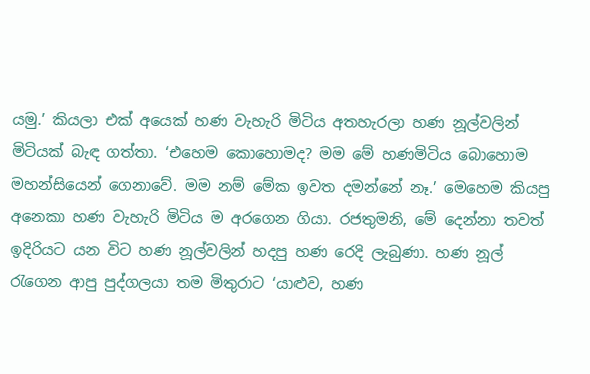යමු.’ කියලා එක් අයෙක් හණ වැහැරි මිටිය අතහැරලා හණ නූල්වලින් මිටියක් බැඳ ගත්තා. ‘එහෙම කොහොමද? මම මේ හණමිටිය බොහොම මහන්සියෙන් ගෙනාවේ. මම නම් මේක ඉවත දමන්නේ නෑ.’ මෙහෙම කියපු අනෙකා හණ වැහැරි මිටිය ම අරගෙන ගියා. රජතුමනි, මේ දෙන්නා තවත් ඉදිරියට යන විට හණ නූල්වලින් හදපු හණ රෙදි ලැබුණා. හණ නූල් රැගෙන ආපු පුද්ගලයා තම මිතුරාට ‘යාළුව, හණ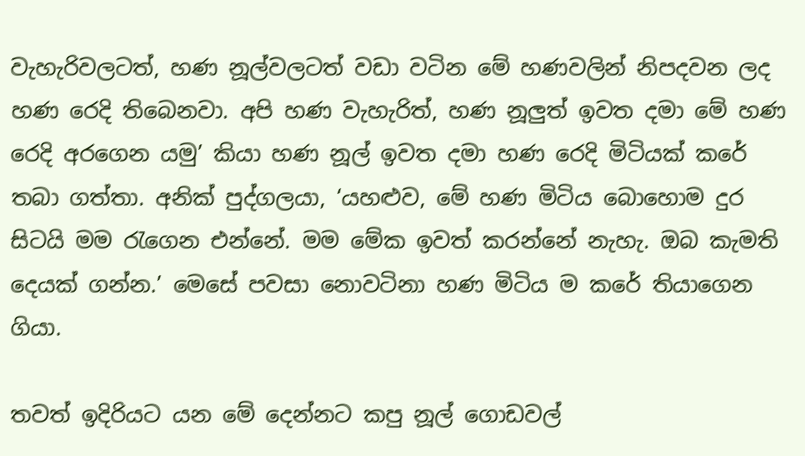වැහැරිවලටත්, හණ නූල්වලටත් වඩා වටින මේ හණවලින් නිපදවන ලද හණ රෙදි තිබෙනවා. අපි හණ වැහැරිත්, හණ නූලුත් ඉවත දමා මේ හණ රෙදි අරගෙන යමු’ කියා හණ නූල් ඉවත දමා හණ රෙදි මිටියක් කරේ තබා ගත්තා. අනික් පුද්ගලයා, ‘යහළුව, මේ හණ මිටිය බොහොම දුර සිටයි මම රැගෙන එන්නේ. මම මේක ඉවත් කරන්නේ නැහැ. ඔබ කැමති දෙයක් ගන්න.’ මෙසේ පවසා නොවටිනා හණ මිටිය ම කරේ තියාගෙන ගියා.

තවත් ඉදිරියට යන මේ දෙන්නට කපු නූල් ගොඩවල්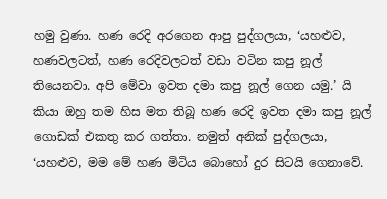හමු වුණා. හණ රෙදි අරගෙන ආපු පුද්ගලයා, ‘යහළුව, හණවලටත්, හණ රෙදිවලටත් වඩා වටින කපු නූල් තියෙනවා. අපි මේවා ඉවත දමා කපු නූල් ගෙන යමු.’ යි කියා ඔහු තම හිස මත තිබූ හණ රෙදි ඉවත දමා කපු නූල් ගොඩක් එකතු කර ගත්තා. නමුත් අනික් පුද්ගලයා, ‘යහළුව, මම මේ හණ මිටිය බොහෝ දුර සිටයි ගෙනාවේ.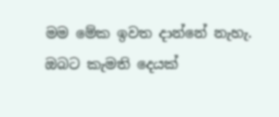මම මේක ඉවත දාන්නේ නැහැ. ඔබට කැමති දෙයක්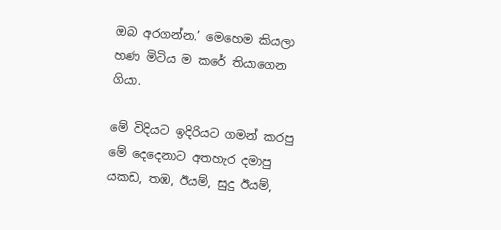ඔබ අරගන්න.’ මෙහෙම කියලා හණ මිටිය ම කරේ තියාගෙන ගියා.

මේ විදියට ඉදිරියට ගමන් කරපු මේ දෙදෙනාට අතහැර දමාපු යකඩ, තඹ, ඊයම්, සුදු ඊයම්,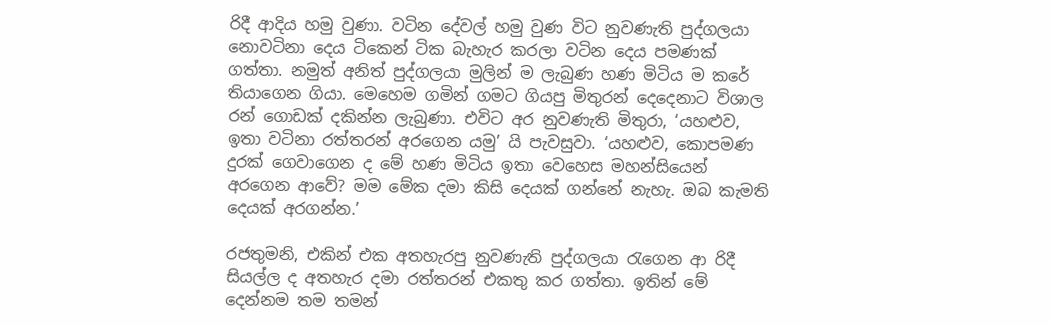රිදී ආදිය හමු වුණා. වටින දේවල් හමු වුණ විට නුවණැති පුද්ගලයා නොවටිනා දෙය ටිකෙන් ටික බැහැර කරලා වටින දෙය පමණක් ගත්තා. නමුත් අනිත් පුද්ගලයා මුලින් ම ලැබුණ හණ මිටිය ම කරේ තියාගෙන ගියා. මෙහෙම ගමින් ගමට ගියපු මිතුරන් දෙදෙනාට විශාල රන් ගොඩක් දකින්න ලැබුණා. එවිට අර නුවණැති මිතුරා, ‘යහළුව, ඉතා වටිනා රත්තරන් අරගෙන යමු’ යි පැවසුවා. ‘යහළුව, කොපමණ දුරක් ගෙවාගෙන ද මේ හණ මිටිය ඉතා වෙහෙස මහන්සියෙන් අරගෙන ආවේ? මම මේක දමා කිසි දෙයක් ගන්නේ නැහැ. ඔබ කැමති දෙයක් අරගන්න.’

රජතුමනි, එකින් එක අතහැරපු නුවණැති පුද්ගලයා රැගෙන ආ රිදී සියල්ල ද අතහැර දමා රත්තරන් එකතු කර ගත්තා. ඉතින් මේ දෙන්නම තම තමන්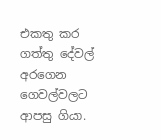එකතු කර ගත්තු දේවල් අරගෙන ගෙවල්වලට ආපසු ගියා.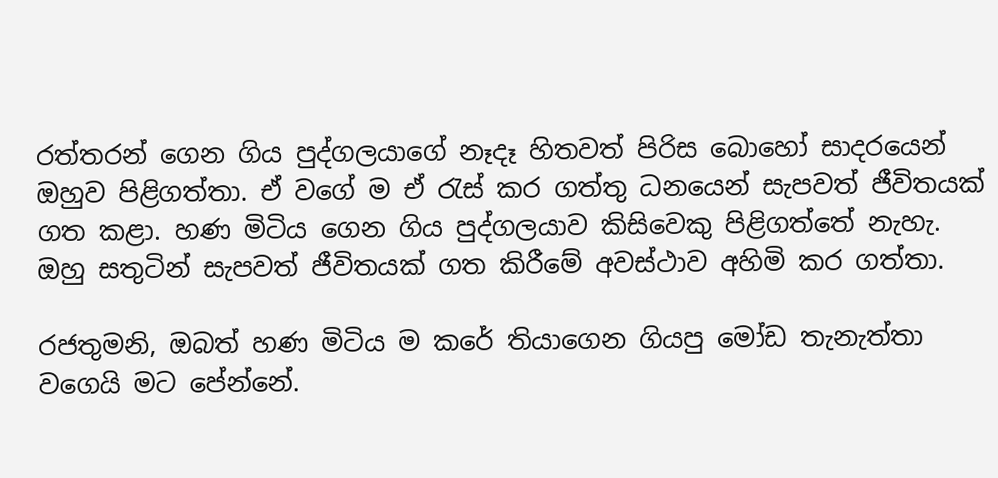රත්තරන් ගෙන ගිය පුද්ගලයාගේ නෑදෑ හිතවත් පිරිස බොහෝ සාදරයෙන් ඔහුව පිළිගත්තා. ඒ වගේ ම ඒ රැස් කර ගත්තු ධනයෙන් සැපවත් ජීවිතයක් ගත කළා. හණ මිටිය ගෙන ගිය පුද්ගලයාව කිසිවෙකු පිළිගත්තේ නැහැ. ඔහු සතුටින් සැපවත් ජීවිතයක් ගත කිරීමේ අවස්ථාව අහිමි කර ගත්තා.

රජතුමනි, ඔබත් හණ මිටිය ම කරේ තියාගෙන ගියපු මෝඩ තැනැත්තා වගෙයි මට පේන්නේ.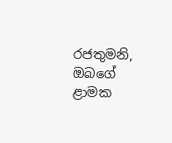රජතුමනි, ඔබගේ ළාමක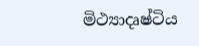මිථ්‍යාදෘෂ්ටිය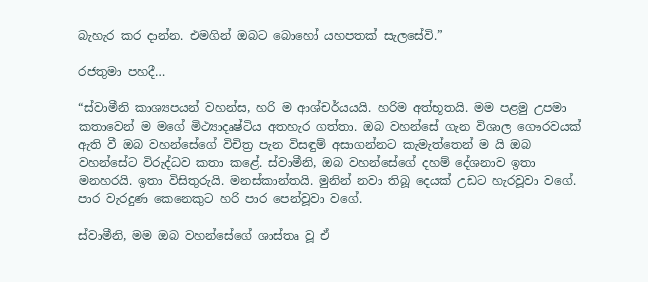බැහැර කර දාන්න. එමගින් ඔබට බොහෝ යහපතක් සැලසේවි.”

රජතුමා පහදී…

“ස්වාමීනි කාශ්‍යපයන් වහන්ස, හරි ම ආශ්චර්යයයි. හරිම අත්භූතයි. මම පළමු උපමා කතාවෙන් ම මගේ මිථ්‍යාදෘෂ්ටිය අතහැර ගත්තා. ඔබ වහන්සේ ගැන විශාල ගෞරවයක් ඇති වී ඔබ වහන්සේගේ විචිත්‍ර පැන විසඳුම් අසාගන්නට කැමැත්තෙන් ම යි ඔබ වහන්සේට විරුද්ධව කතා කළේ. ස්වාමීනි, ඔබ වහන්සේගේ දහම් දේශනාව ඉතා මනහරයි. ඉතා විසිතුරුයි. මනස්කාන්තයි. මුනින් නවා තිබූ දෙයක් උඩට හැරවූවා වගේ. පාර වැරදුණ කෙනෙකුට හරි පාර පෙන්වූවා වගේ.

ස්වාමීනි, මම ඔබ වහන්සේගේ ශාස්තෘ වූ ඒ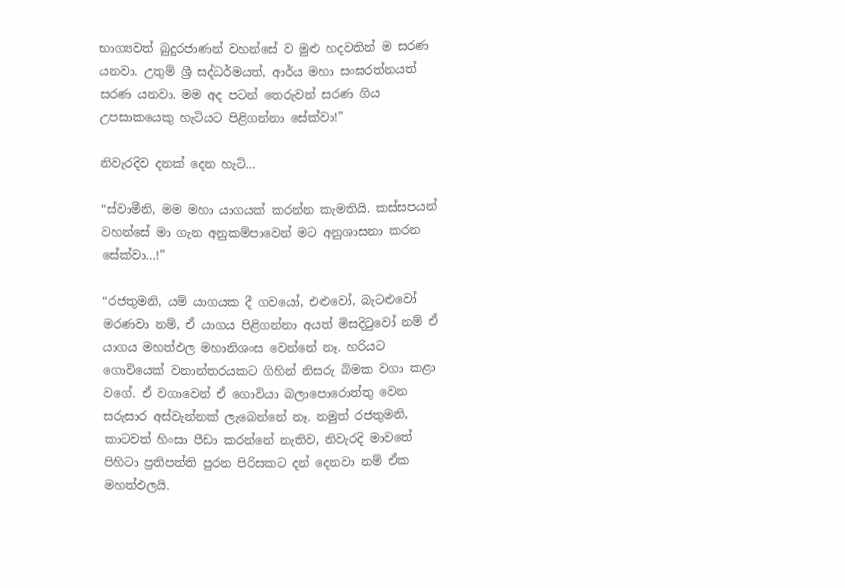භාග්‍යවත් බුදුරජාණන් වහන්සේ ව මුළු හදවතින් ම සරණ යනවා. උතුම් ශ්‍රී සද්ධර්මයත්, ආර්ය මහා සංඝරත්නයත් සරණ යනවා. මම අද පටන් තෙරුවන් සරණ ගිය උපසාකයෙකු හැටියට පිළිගන්නා සේක්වා!”

නිවැරදිව දනක් දෙන හැටි…

“ස්වාමීනි, මම මහා යාගයක් කරන්න කැමතියි. කස්සපයන් වහන්සේ මා ගැන අනුකම්පාවෙන් මට අනුශාසනා කරන සේක්වා…!”

“රජතුමනි, යම් යාගයක දී ගවයෝ, එළුවෝ, බැටළුවෝ මරණවා නම්, ඒ යාගය පිළිගන්නා අයත් මිසදිටුවෝ නම් ඒ යාගය මහත්ඵල මහානිශංස වෙන්නේ නෑ. හරියට ගොවියෙක් වනාන්තරයකට ගිහින් නිසරු බිමක වගා කළා වගේ. ඒ වගාවෙන් ඒ ගොවියා බලාපොරොත්තු වෙන සරුසාර අස්වැන්නක් ලැබෙන්නේ නෑ. නමුත් රජතුමනි, කාටවත් හිංසා පීඩා කරන්නේ නැතිව, නිවැරදි මාවතේ පිහිටා ප්‍රතිපත්ති පුරන පිරිසකට දන් දෙනවා නම් ඒක මහත්ඵලයි.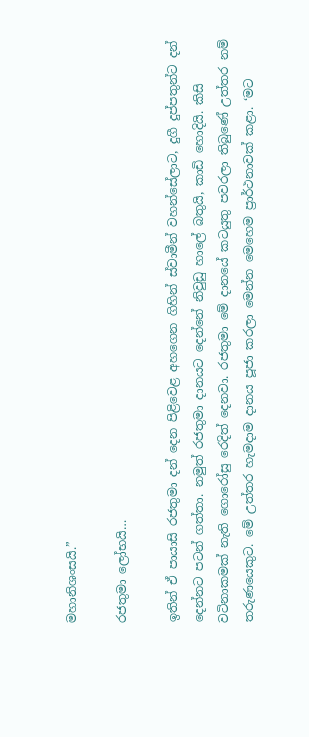මහානිශංසයි.”

රජතුමා ලෝභයි…

ඉතින් ඒ පායාසි රජතුමා දන් දෙන පිළිවෙළ අහගෙන ගිහින් ස්වාමීන් වහන්සේලාට, දුගී දුප්පතුන්ට දන් දෙන්නට පටන් ගත්තා. නමුත් රජතුමා දානයට දෙන්නේ නිවුඩු හාලේ බතුයි, කාඩි හොදියි. කිසි වටිනාකමක් නැති ගොරෝසු රෙදිත් දෙනවා. රජතුමා මේ දානයේ කටයුතු පවරලා තිබුණේ උත්තර නම් තරුණයෙකුට. මේ උත්තර හැමදාම දානය පූජා කරලා මෙන්න මෙහෙම ප්‍රාර්ථනාවක් කළා. ‘මට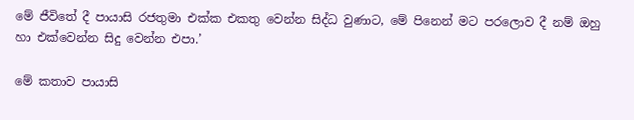මේ ජීවිතේ දී පායාසි රජතුමා එක්ක එකතු වෙන්න සිද්ධ වුණාට, මේ පිනෙන් මට පරලොව දී නම් ඔහු හා එක්වෙන්න සිදු වෙන්න එපා.’

මේ කතාව පායාසි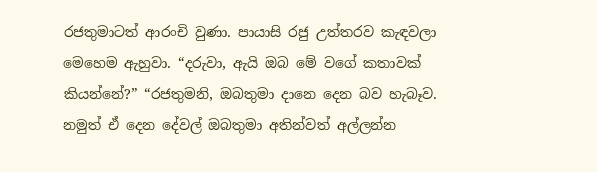රජතුමාටත් ආරංචි වුණා. පායාසි රජු උත්තරව කැඳවලා මෙහෙම ඇහුවා. “දරුවා, ඇයි ඔබ මේ වගේ කතාවක් කියන්නේ?” “රජතුමනි, ඔබතුමා දානෙ දෙන බව හැබෑව. නමුත් ඒ දෙන දේවල් ඔබතුමා අතින්වත් අල්ලන්න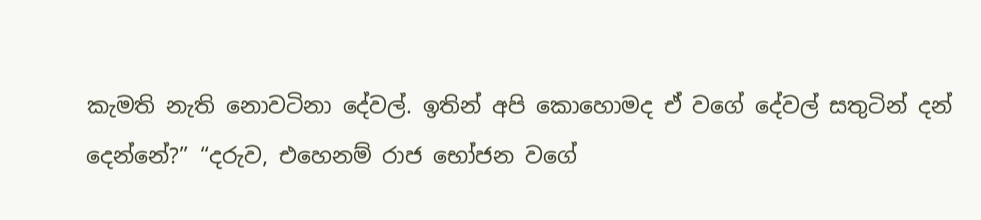කැමති නැති නොවටිනා දේවල්. ඉතින් අපි කොහොමද ඒ වගේ දේවල් සතුටින් දන් දෙන්නේ?” “දරුව, එහෙනම් රාජ භෝජන වගේ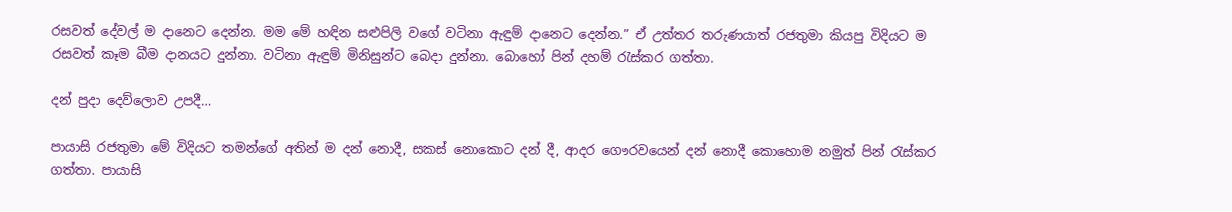රසවත් දේවල් ම දානෙට දෙන්න. මම මේ හඳින සළුපිලි වගේ වටිනා ඇඳුම් දානෙට දෙන්න.” ඒ උත්තර තරුණයාත් රජතුමා කියපු විදියට ම රසවත් කෑම බීම දානයට දුන්නා. වටිනා ඇඳුම් මිනිසුන්ට බෙදා දුන්නා. බොහෝ පින් දහම් රැස්කර ගත්තා.

දන් පුදා දෙව්ලොව උපදී…

පායාසි රජතුමා මේ විදියට තමන්ගේ අතින් ම දන් නොදී, සකස් නොකොට දන් දී, ආදර ගෞරවයෙන් දන් නොදී කොහොම නමුත් පින් රැස්කර ගත්තා. පායාසි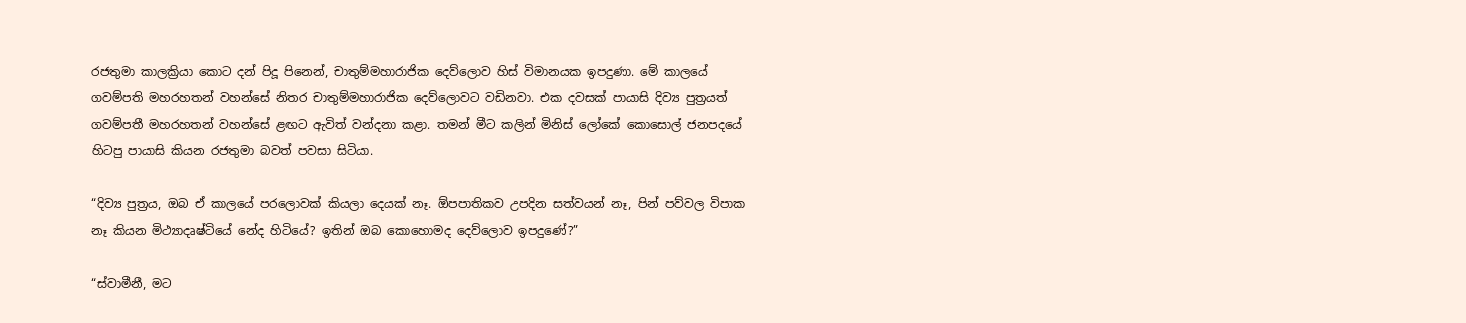රජතුමා කාලක්‍රියා කොට දන් පිදූ පිනෙන්, චාතුම්මහාරාජික දෙව්ලොව හිස් විමානයක ඉපදුණා. මේ කාලයේ ගවම්පති මහරහතන් වහන්සේ නිතර චාතුම්මහාරාජික දෙව්ලොවට වඩිනවා. එක දවසක් පායාසි දිව්‍ය පුත්‍රයත් ගවම්පතී මහරහතන් වහන්සේ ළඟට ඇවිත් වන්දනා කළා. තමන් මීට කලින් මිනිස් ලෝකේ කොසොල් ජනපදයේ හිටපු පායාසි කියන රජතුමා බවත් පවසා සිටියා.

“දිව්‍ය පුත්‍රය, ඔබ ඒ කාලයේ පරලොවක් කියලා දෙයක් නෑ. ඕපපාතිකව උපදින සත්වයන් නෑ, පින් පව්වල විපාක නෑ කියන මිථ්‍යාදෘෂ්ටියේ නේද හිටියේ? ඉතින් ඔබ කොහොමද දෙව්ලොව ඉපදුණේ?”

“ස්වාමීනී, මට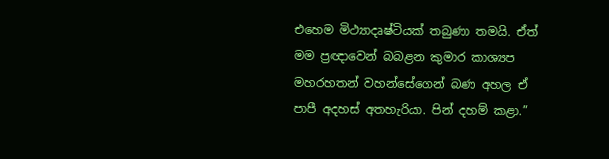එහෙම මිථ්‍යාදෘෂ්ටියක් තබුණා තමයි. ඒත් මම ප්‍රඥාවෙන් බබළන කුමාර කාශ්‍යප මහරහතන් වහන්සේගෙන් බණ අහල ඒ පාපී අදහස් අතහැරියා. පින් දහම් කළා.”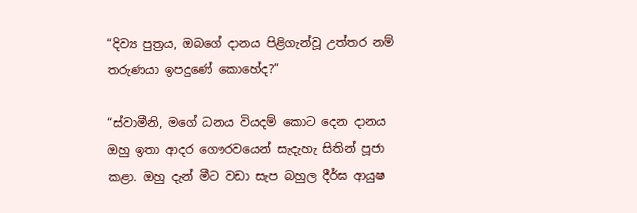“දිව්‍ය පුත්‍රය, ඔබගේ දානය පිළිගැන්වූ උත්තර නම් තරුණයා ඉපදුණේ කොහේද?”

“ස්වාමීනි, මගේ ධනය වියදම් කොට දෙන දානය ඔහු ඉතා ආදර ගෞරවයෙන් සැදැහැ සිතින් පූජා කළා. ඔහු දැන් මීට වඩා සැප බහුල දීර්ඝ ආයුෂ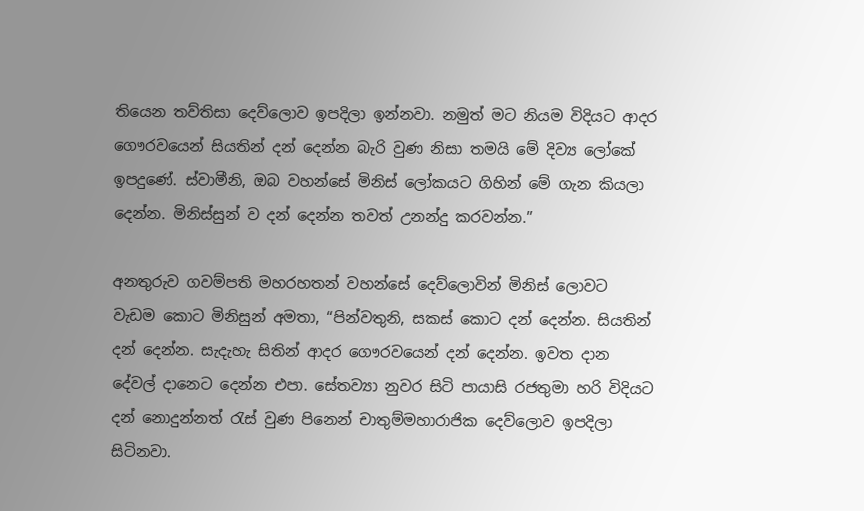තියෙන තව්තිසා දෙව්ලොව ඉපදිලා ඉන්නවා. නමුත් මට නියම විදියට ආදර ගෞරවයෙන් සියතින් දන් දෙන්න බැරි වුණ නිසා තමයි මේ දිව්‍ය ලෝකේ ඉපදුණේ. ස්වාමීනි, ඔබ වහන්සේ මිනිස් ලෝකයට ගිහින් මේ ගැන කියලා දෙන්න. මිනිස්සුන් ව දන් දෙන්න තවත් උනන්දු කරවන්න.”

අනතුරුව ගවම්පති මහරහතන් වහන්සේ දෙව්ලොවින් මිනිස් ලොවට වැඩම කොට මිනිසුන් අමතා, “පින්වතුනි, සකස් කොට දන් දෙන්න. සියතින් දන් දෙන්න. සැදැහැ සිතින් ආදර ගෞරවයෙන් දන් දෙන්න. ඉවත දාන දේවල් දානෙට දෙන්න එපා. සේතව්‍යා නුවර සිටි පායාසි රජතුමා හරි විදියට දන් නොදුන්නත් රැස් වුණ පිනෙන් චාතුම්මහාරාජික දෙව්ලොව ඉපදිලා සිටිනවා.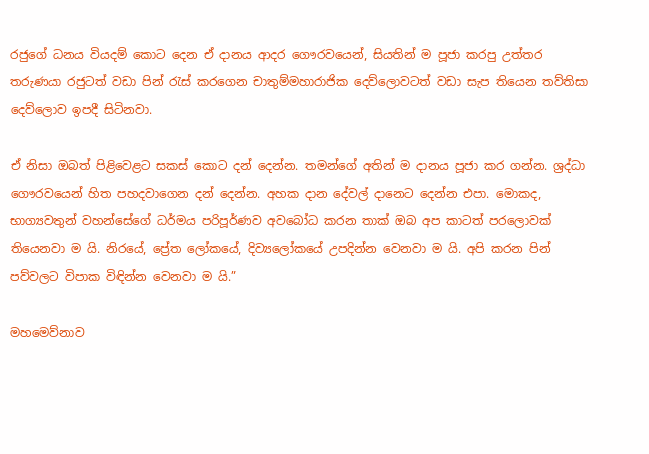රජුගේ ධනය වියදම් කොට දෙන ඒ දානය ආදර ගෞරවයෙන්, සියතින් ම පූජා කරපු උත්තර තරුණයා රජුටත් වඩා පින් රැස් කරගෙන චාතුම්මහාරාජික දෙව්ලොවටත් වඩා සැප තියෙන තව්තිසා දෙව්ලොව ඉපදී සිටිනවා.

ඒ නිසා ඔබත් පිළිවෙළට සකස් කොට දන් දෙන්න. තමන්ගේ අතින් ම දානය පූජා කර ගන්න. ශ්‍රද්ධා ගෞරවයෙන් හිත පහදවාගෙන දන් දෙන්න. අහක දාන දේවල් දානෙට දෙන්න එපා. මොකද, භාග්‍යවතුන් වහන්සේගේ ධර්මය පරිපූර්ණව අවබෝධ කරන තාක් ඔබ අප කාටත් පරලොවක් තියෙනවා ම යි. නිරයේ, ප්‍රේත ලෝකයේ, දිව්‍යලෝකයේ උපදින්න වෙනවා ම යි. අපි කරන පින් පව්වලට විපාක විඳින්න වෙනවා ම යි.”

මහමෙව්නාව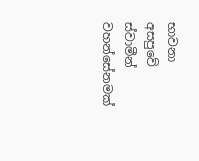භාවනා අසපුවේ ස්වාමීන් වහන්සේනමක්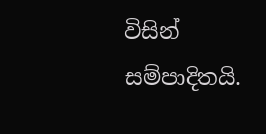විසින් සම්පාදිතයි.